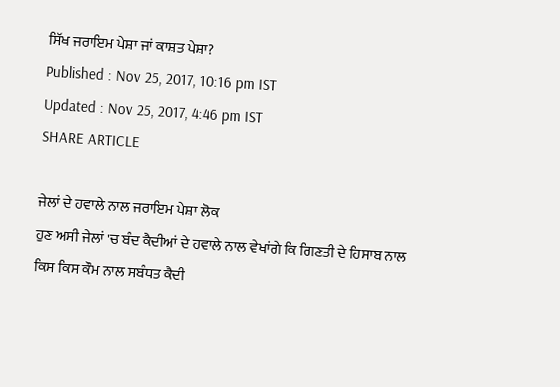ਸਿੱਖ ਜਰਾਇਮ ਪੇਸ਼ਾ ਜਾਂ ਕਾਸ਼ਤ ਪੇਸ਼ਾ?
Published : Nov 25, 2017, 10:16 pm IST
Updated : Nov 25, 2017, 4:46 pm IST
SHARE ARTICLE

ਜੇਲਾਂ ਦੇ ਹਵਾਲੇ ਨਾਲ ਜਰਾਇਮ ਪੇਸ਼ਾ ਲੋਕ
ਹੁਣ ਅਸੀ ਜੇਲਾਂ 'ਚ ਬੰਦ ਕੈਦੀਆਂ ਦੇ ਹਵਾਲੇ ਨਾਲ ਵੇਖਾਂਗੇ ਕਿ ਗਿਣਤੀ ਦੇ ਹਿਸਾਬ ਨਾਲ ਕਿਸ ਕਿਸ ਕੌਮ ਨਾਲ ਸਬੰਧਤ ਕੈਦੀ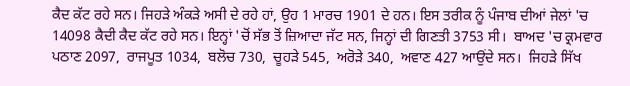ਕੈਦ ਕੱਟ ਰਹੇ ਸਨ। ਜਿਹੜੇ ਅੰਕੜੇ ਅਸੀ ਦੇ ਰਹੇ ਹਾਂ, ਉਹ 1 ਮਾਰਚ 1901 ਦੇ ਹਨ। ਇਸ ਤਰੀਕ ਨੂੰ ਪੰਜਾਬ ਦੀਆਂ ਜੇਲਾਂ 'ਚ 14098 ਕੈਦੀ ਕੈਦ ਕੱਟ ਰਹੇ ਸਨ। ਇਨ੍ਹਾਂ 'ਚੋਂ ਸੱਭ ਤੋਂ ਜ਼ਿਆਦਾ ਜੱਟ ਸਨ, ਜਿਨ੍ਹਾਂ ਦੀ ਗਿਣਤੀ 3753 ਸੀ।  ਬਾਅਦ 'ਚ ਕ੍ਰਮਵਾਰ ਪਠਾਣ 2097,  ਰਾਜਪੂਤ 1034,  ਬਲੋਚ 730,  ਚੂਹੜੇ 545,  ਅਰੋੜੇ 340,  ਅਵਾਣ 427 ਆਉਂਦੇ ਸਨ।  ਜਿਹੜੇ ਸਿੱਖ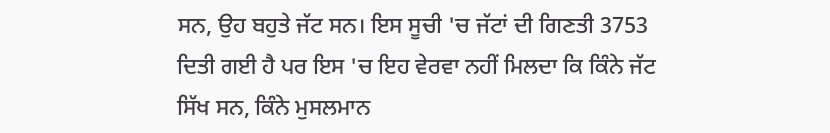ਸਨ, ਉਹ ਬਹੁਤੇ ਜੱਟ ਸਨ। ਇਸ ਸੂਚੀ 'ਚ ਜੱਟਾਂ ਦੀ ਗਿਣਤੀ 3753 ਦਿਤੀ ਗਈ ਹੈ ਪਰ ਇਸ 'ਚ ਇਹ ਵੇਰਵਾ ਨਹੀਂ ਮਿਲਦਾ ਕਿ ਕਿੰਨੇ ਜੱਟ ਸਿੱਖ ਸਨ, ਕਿੰਨੇ ਮੁਸਲਮਾਨ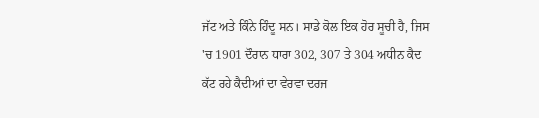ਜੱਟ ਅਤੇ ਕਿੰਨੇ ਹਿੰਦੂ ਸਨ। ਸਾਡੇ ਕੋਲ ਇਕ ਹੋਰ ਸੂਚੀ ਹੈ, ਜਿਸ 'ਚ 1901 ਦੌਰਾਨ ਧਾਰਾ 302, 307 ਤੇ 304 ਅਧੀਨ ਕੈਦ ਕੱਟ ਰਹੇ ਕੈਦੀਆਂ ਦਾ ਵੇਰਵਾ ਦਰਜ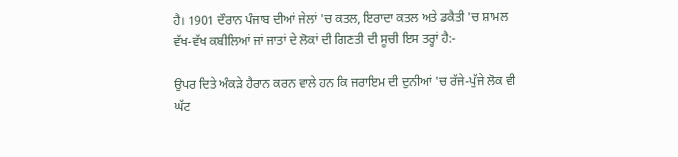ਹੈ। 1901 ਦੌਰਾਨ ਪੰਜਾਬ ਦੀਆਂ ਜੇਲਾਂ 'ਚ ਕਤਲ, ਇਰਾਦਾ ਕਤਲ ਅਤੇ ਡਕੈਤੀ 'ਚ ਸ਼ਾਮਲ ਵੱਖ-ਵੱਖ ਕਬੀਲਿਆਂ ਜਾਂ ਜਾਤਾਂ ਦੇ ਲੋਕਾਂ ਦੀ ਗਿਣਤੀ ਦੀ ਸੂਚੀ ਇਸ ਤਰ੍ਹਾਂ ਹੈ:-

ਉਪਰ ਦਿਤੇ ਅੰਕੜੇ ਹੈਰਾਨ ਕਰਨ ਵਾਲੇ ਹਨ ਕਿ ਜਰਾਇਮ ਦੀ ਦੁਨੀਆਂ 'ਚ ਰੱਜੇ-ਪੁੱਜੇ ਲੋਕ ਵੀ ਘੱਟ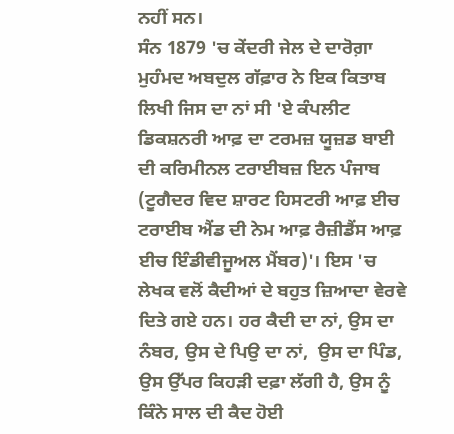ਨਹੀਂ ਸਨ।
ਸੰਨ 1879 'ਚ ਕੇਂਦਰੀ ਜੇਲ ਦੇ ਦਾਰੋਗ਼ਾ ਮੁਹੰਮਦ ਅਬਦੁਲ ਗੱਫ਼ਾਰ ਨੇ ਇਕ ਕਿਤਾਬ ਲਿਖੀ ਜਿਸ ਦਾ ਨਾਂ ਸੀ 'ਏ ਕੰਪਲੀਟ ਡਿਕਸ਼ਨਰੀ ਆਫ਼ ਦਾ ਟਰਮਜ਼ ਯੂਜ਼ਡ ਬਾਈ ਦੀ ਕਰਿਮੀਨਲ ਟਰਾਈਬਜ਼ ਇਨ ਪੰਜਾਬ (ਟੂਗੈਦਰ ਵਿਦ ਸ਼ਾਰਟ ਹਿਸਟਰੀ ਆਫ਼ ਈਚ ਟਰਾਈਬ ਐਂਡ ਦੀ ਨੇਮ ਆਫ਼ ਰੈਜ਼ੀਡੈਂਸ ਆਫ਼ ਈਚ ਇੰਡੀਵੀਜੂਅਲ ਮੈਂਬਰ)'। ਇਸ 'ਚ ਲੇਖਕ ਵਲੋਂ ਕੈਦੀਆਂ ਦੇ ਬਹੁਤ ਜ਼ਿਆਦਾ ਵੇਰਵੇ ਦਿਤੇ ਗਏ ਹਨ। ਹਰ ਕੈਦੀ ਦਾ ਨਾਂ, ਉਸ ਦਾ ਨੰਬਰ, ਉਸ ਦੇ ਪਿਉ ਦਾ ਨਾਂ,  ਉਸ ਦਾ ਪਿੰਡ,  ਉਸ ਉੱਪਰ ਕਿਹੜੀ ਦਫ਼ਾ ਲੱਗੀ ਹੈ, ਉਸ ਨੂੰ ਕਿੰਨੇ ਸਾਲ ਦੀ ਕੈਦ ਹੋਈ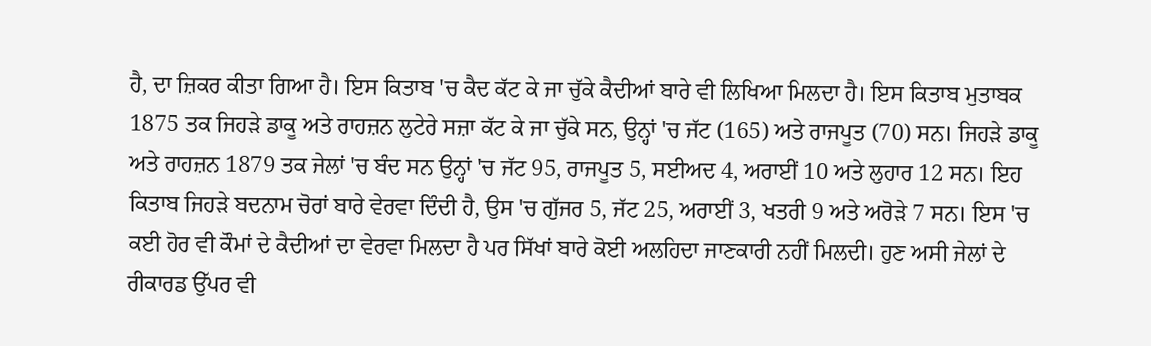ਹੈ, ਦਾ ਜ਼ਿਕਰ ਕੀਤਾ ਗਿਆ ਹੈ। ਇਸ ਕਿਤਾਬ 'ਚ ਕੈਦ ਕੱਟ ਕੇ ਜਾ ਚੁੱਕੇ ਕੈਦੀਆਂ ਬਾਰੇ ਵੀ ਲਿਖਿਆ ਮਿਲਦਾ ਹੈ। ਇਸ ਕਿਤਾਬ ਮੁਤਾਬਕ 1875 ਤਕ ਜਿਹੜੇ ਡਾਕੂ ਅਤੇ ਰਾਹਜ਼ਨ ਲੁਟੇਰੇ ਸਜ਼ਾ ਕੱਟ ਕੇ ਜਾ ਚੁੱਕੇ ਸਨ, ਉਨ੍ਹਾਂ 'ਚ ਜੱਟ (165) ਅਤੇ ਰਾਜਪੂਤ (70) ਸਨ। ਜਿਹੜੇ ਡਾਕੂ ਅਤੇ ਰਾਹਜ਼ਨ 1879 ਤਕ ਜੇਲਾਂ 'ਚ ਬੰਦ ਸਨ ਉਨ੍ਹਾਂ 'ਚ ਜੱਟ 95, ਰਾਜਪੂਤ 5, ਸਈਅਦ 4, ਅਰਾਈਂ 10 ਅਤੇ ਲੁਹਾਰ 12 ਸਨ। ਇਹ ਕਿਤਾਬ ਜਿਹੜੇ ਬਦਨਾਮ ਚੋਰਾਂ ਬਾਰੇ ਵੇਰਵਾ ਦਿੰਦੀ ਹੈ, ਉਸ 'ਚ ਗੁੱਜਰ 5, ਜੱਟ 25, ਅਰਾਈਂ 3, ਖਤਰੀ 9 ਅਤੇ ਅਰੋੜੇ 7 ਸਨ। ਇਸ 'ਚ ਕਈ ਹੋਰ ਵੀ ਕੌਮਾਂ ਦੇ ਕੈਦੀਆਂ ਦਾ ਵੇਰਵਾ ਮਿਲਦਾ ਹੈ ਪਰ ਸਿੱਖਾਂ ਬਾਰੇ ਕੋਈ ਅਲਹਿਦਾ ਜਾਣਕਾਰੀ ਨਹੀਂ ਮਿਲਦੀ। ਹੁਣ ਅਸੀ ਜੇਲਾਂ ਦੇ ਰੀਕਾਰਡ ਉੱਪਰ ਵੀ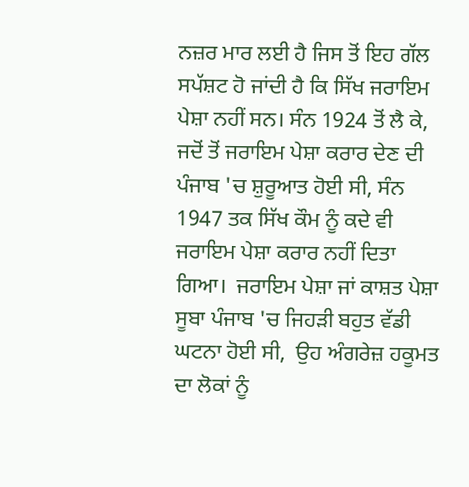ਨਜ਼ਰ ਮਾਰ ਲਈ ਹੈ ਜਿਸ ਤੋਂ ਇਹ ਗੱਲ ਸਪੱਸ਼ਟ ਹੋ ਜਾਂਦੀ ਹੈ ਕਿ ਸਿੱਖ ਜਰਾਇਮ ਪੇਸ਼ਾ ਨਹੀਂ ਸਨ। ਸੰਨ 1924 ਤੋਂ ਲੈ ਕੇ, ਜਦੋਂ ਤੋਂ ਜਰਾਇਮ ਪੇਸ਼ਾ ਕਰਾਰ ਦੇਣ ਦੀ ਪੰਜਾਬ 'ਚ ਸ਼ੁਰੂਆਤ ਹੋਈ ਸੀ, ਸੰਨ 1947 ਤਕ ਸਿੱਖ ਕੌਮ ਨੂੰ ਕਦੇ ਵੀ ਜਰਾਇਮ ਪੇਸ਼ਾ ਕਰਾਰ ਨਹੀਂ ਦਿਤਾ ਗਿਆ।  ਜਰਾਇਮ ਪੇਸ਼ਾ ਜਾਂ ਕਾਸ਼ਤ ਪੇਸ਼ਾ
ਸੂਬਾ ਪੰਜਾਬ 'ਚ ਜਿਹੜੀ ਬਹੁਤ ਵੱਡੀ ਘਟਨਾ ਹੋਈ ਸੀ,  ਉਹ ਅੰਗਰੇਜ਼ ਹਕੂਮਤ ਦਾ ਲੋਕਾਂ ਨੂੰ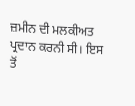ਜ਼ਮੀਨ ਦੀ ਮਲਕੀਅਤ ਪ੍ਰਦਾਨ ਕਰਨੀ ਸੀ। ਇਸ ਤੋਂ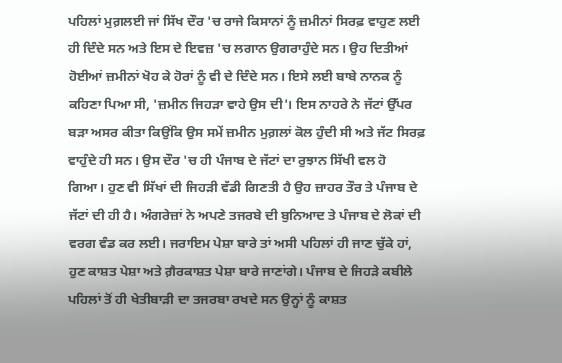ਪਹਿਲਾਂ ਮੁਗ਼ਲਈ ਜਾਂ ਸਿੱਖ ਦੌਰ 'ਚ ਰਾਜੇ ਕਿਸਾਨਾਂ ਨੂੰ ਜ਼ਮੀਨਾਂ ਸਿਰਫ਼ ਵਾਹੁਣ ਲਈ ਹੀ ਦਿੰਦੇ ਸਨ ਅਤੇ ਇਸ ਦੇ ਇਵਜ਼ 'ਚ ਲਗਾਨ ਉਗਰਾਹੁੰਦੇ ਸਨ। ਉਹ ਦਿਤੀਆਂ ਹੋਈਆਂ ਜ਼ਮੀਨਾਂ ਖੋਹ ਕੇ ਹੋਰਾਂ ਨੂੰ ਵੀ ਦੇ ਦਿੰਦੇ ਸਨ। ਇਸੇ ਲਈ ਬਾਬੇ ਨਾਨਕ ਨੂੰ ਕਹਿਣਾ ਪਿਆ ਸੀ, 'ਜ਼ਮੀਨ ਜਿਹੜਾ ਵਾਹੇ ਉਸ ਦੀ'। ਇਸ ਨਾਹਰੇ ਨੇ ਜੱਟਾਂ ਉੱਪਰ ਬੜਾ ਅਸਰ ਕੀਤਾ ਕਿਉਂਕਿ ਉਸ ਸਮੇਂ ਜ਼ਮੀਨ ਮੁਗ਼ਲਾਂ ਕੋਲ ਹੁੰਦੀ ਸੀ ਅਤੇ ਜੱਟ ਸਿਰਫ਼ ਵਾਹੁੰਦੇ ਹੀ ਸਨ। ਉਸ ਦੌਰ 'ਚ ਹੀ ਪੰਜਾਬ ਦੇ ਜੱਟਾਂ ਦਾ ਰੁਝਾਨ ਸਿੱਖੀ ਵਲ ਹੋ ਗਿਆ। ਹੁਣ ਵੀ ਸਿੱਖਾਂ ਦੀ ਜਿਹੜੀ ਵੱਡੀ ਗਿਣਤੀ ਹੈ ਉਹ ਜ਼ਾਹਰ ਤੌਰ ਤੇ ਪੰਜਾਬ ਦੇ ਜੱਟਾਂ ਦੀ ਹੀ ਹੈ। ਅੰਗਰੇਜ਼ਾਂ ਨੇ ਅਪਣੇ ਤਜਰਬੇ ਦੀ ਬੁਨਿਆਦ ਤੇ ਪੰਜਾਬ ਦੇ ਲੋਕਾਂ ਦੀ ਵਰਗ ਵੰਡ ਕਰ ਲਈ। ਜਰਾਇਮ ਪੇਸ਼ਾ ਬਾਰੇ ਤਾਂ ਅਸੀ ਪਹਿਲਾਂ ਹੀ ਜਾਣ ਚੁੱਕੇ ਹਾਂ, ਹੁਣ ਕਾਸ਼ਤ ਪੇਸ਼ਾ ਅਤੇ ਗ਼ੈਰਕਾਸ਼ਤ ਪੇਸ਼ਾ ਬਾਰੇ ਜਾਣਾਂਗੇ। ਪੰਜਾਬ ਦੇ ਜਿਹੜੇ ਕਬੀਲੇ ਪਹਿਲਾਂ ਤੋਂ ਹੀ ਖੇਤੀਬਾੜੀ ਦਾ ਤਜਰਬਾ ਰਖਦੇ ਸਨ ਉਨ੍ਹਾਂ ਨੂੰ ਕਾਸ਼ਤ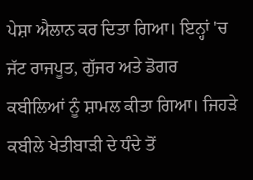ਪੇਸ਼ਾ ਐਲਾਨ ਕਰ ਦਿਤਾ ਗਿਆ। ਇਨ੍ਹਾਂ 'ਚ ਜੱਟ ਰਾਜਪੂਤ, ਗੁੱਜਰ ਅਤੇ ਡੋਗਰ ਕਬੀਲਿਆਂ ਨੂੰ ਸ਼ਾਮਲ ਕੀਤਾ ਗਿਆ। ਜਿਹੜੇ ਕਬੀਲੇ ਖੇਤੀਬਾੜੀ ਦੇ ਧੰਦੇ ਤੋਂ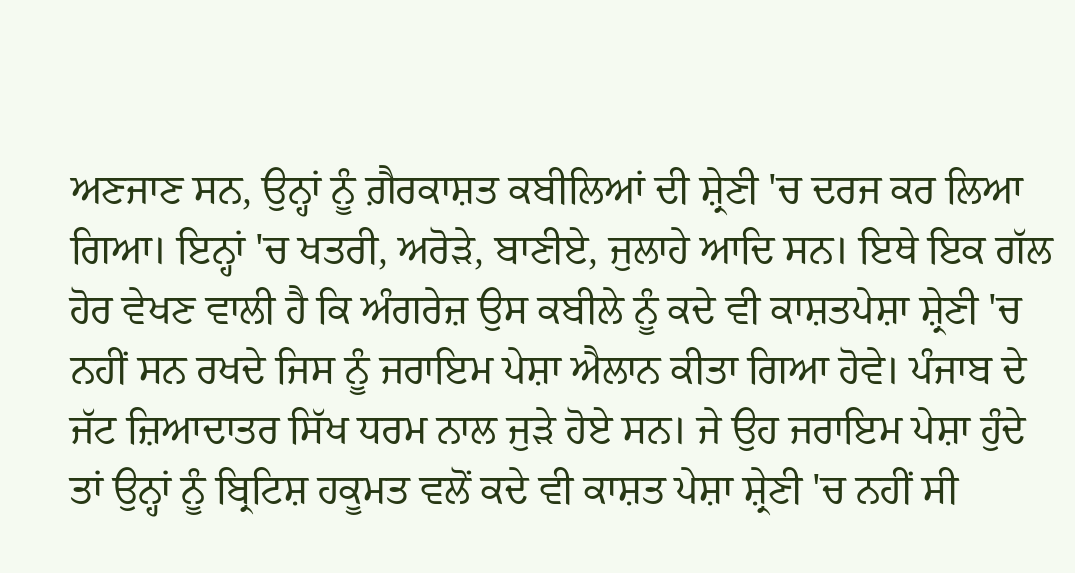ਅਣਜਾਣ ਸਨ, ਉਨ੍ਹਾਂ ਨੂੰ ਗ਼ੈਰਕਾਸ਼ਤ ਕਬੀਲਿਆਂ ਦੀ ਸ਼੍ਰੇਣੀ 'ਚ ਦਰਜ ਕਰ ਲਿਆ ਗਿਆ। ਇਨ੍ਹਾਂ 'ਚ ਖਤਰੀ, ਅਰੋੜੇ, ਬਾਣੀਏ, ਜੁਲਾਹੇ ਆਦਿ ਸਨ। ਇਥੇ ਇਕ ਗੱਲ ਹੋਰ ਵੇਖਣ ਵਾਲੀ ਹੈ ਕਿ ਅੰਗਰੇਜ਼ ਉਸ ਕਬੀਲੇ ਨੂੰ ਕਦੇ ਵੀ ਕਾਸ਼ਤਪੇਸ਼ਾ ਸ਼੍ਰੇਣੀ 'ਚ ਨਹੀਂ ਸਨ ਰਖਦੇ ਜਿਸ ਨੂੰ ਜਰਾਇਮ ਪੇਸ਼ਾ ਐਲਾਨ ਕੀਤਾ ਗਿਆ ਹੋਵੇ। ਪੰਜਾਬ ਦੇ ਜੱਟ ਜ਼ਿਆਦਾਤਰ ਸਿੱਖ ਧਰਮ ਨਾਲ ਜੁੜੇ ਹੋਏ ਸਨ। ਜੇ ਉਹ ਜਰਾਇਮ ਪੇਸ਼ਾ ਹੁੰਦੇ ਤਾਂ ਉਨ੍ਹਾਂ ਨੂੰ ਬ੍ਰਿਟਿਸ਼ ਹਕੂਮਤ ਵਲੋਂ ਕਦੇ ਵੀ ਕਾਸ਼ਤ ਪੇਸ਼ਾ ਸ਼੍ਰੇਣੀ 'ਚ ਨਹੀਂ ਸੀ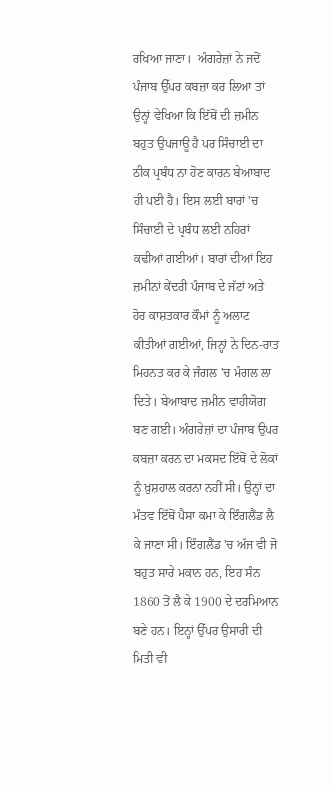ਰਖਿਆ ਜਾਣਾ।  ਅੰਗਰੇਜ਼ਾਂ ਨੇ ਜਦੋਂ ਪੰਜਾਬ ਉੱਪਰ ਕਬਜ਼ਾ ਕਰ ਲਿਆ ਤਾਂ ਉਨ੍ਹਾਂ ਵੇਖਿਆ ਕਿ ਇੱਥੋਂ ਦੀ ਜ਼ਮੀਨ ਬਹੁਤ ਉਪਜਾਊ ਹੈ ਪਰ ਸਿੰਚਾਈ ਦਾ ਠੀਕ ਪ੍ਰਬੰਧ ਨਾ ਹੋਣ ਕਾਰਨ ਬੇਆਬਾਦ ਹੀ ਪਈ ਹੈ। ਇਸ ਲਈ ਬਾਰਾਂ 'ਚ ਸਿੰਚਾਈ ਦੇ ਪ੍ਰਬੰਧ ਲਈ ਨਹਿਰਾਂ ਕਢੀਆਂ ਗਈਆਂ। ਬਾਰਾਂ ਦੀਆਂ ਇਹ ਜ਼ਮੀਨਾਂ ਕੇਂਦਰੀ ਪੰਜਾਬ ਦੇ ਜੱਟਾਂ ਅਤੇ ਹੋਰ ਕਾਸ਼ਤਕਾਰ ਕੌਮਾਂ ਨੂੰ ਅਲਾਟ ਕੀਤੀਆਂ ਗਈਆਂ, ਜਿਨ੍ਹਾਂ ਨੇ ਦਿਨ-ਰਾਤ ਮਿਹਨਤ ਕਰ ਕੇ ਜੰਗਲ 'ਚ ਮੰਗਲ ਲਾ ਦਿਤੇ। ਬੇਆਬਾਦ ਜ਼ਮੀਨ ਵਾਹੀਯੋਗ ਬਣ ਗਈ। ਅੰਗਰੇਜ਼ਾਂ ਦਾ ਪੰਜਾਬ ਉਪਰ ਕਬਜ਼ਾ ਕਰਨ ਦਾ ਮਕਸਦ ਇੱਥੋਂ ਦੇ ਲੋਕਾਂ ਨੂੰ ਖ਼ੁਸ਼ਹਾਲ ਕਰਨਾ ਨਹੀਂ ਸੀ। ਉਨ੍ਹਾਂ ਦਾ ਮੰਤਵ ਇੱਥੋਂ ਪੈਸਾ ਕਮਾ ਕੇ ਇੰਗਲੈਂਡ ਲੈ ਕੇ ਜਾਣਾ ਸੀ। ਇੰਗਲੈਂਡ 'ਚ ਅੱਜ ਵੀ ਜੋ ਬਹੁਤ ਸਾਰੇ ਮਕਾਨ ਹਨ, ਇਹ ਸੰਨ 1860 ਤੋਂ ਲੈ ਕੇ 1900 ਦੇ ਦਰਮਿਆਨ ਬਣੇ ਹਨ। ਇਨ੍ਹਾਂ ਉੱਪਰ ਉਸਾਰੀ ਦੀ ਮਿਤੀ ਵੀ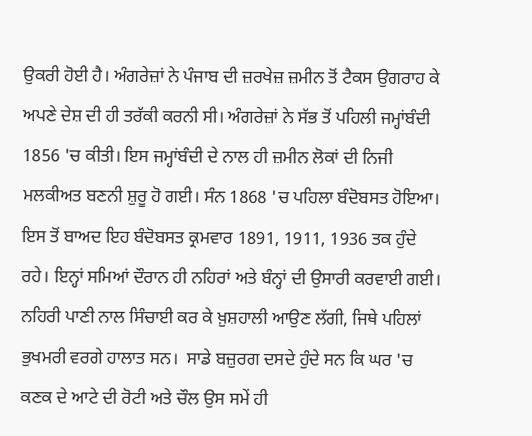ਉਕਰੀ ਹੋਈ ਹੈ। ਅੰਗਰੇਜ਼ਾਂ ਨੇ ਪੰਜਾਬ ਦੀ ਜ਼ਰਖੇਜ਼ ਜ਼ਮੀਨ ਤੋਂ ਟੈਕਸ ਉਗਰਾਹ ਕੇ ਅਪਣੇ ਦੇਸ਼ ਦੀ ਹੀ ਤਰੱਕੀ ਕਰਨੀ ਸੀ। ਅੰਗਰੇਜ਼ਾਂ ਨੇ ਸੱਭ ਤੋਂ ਪਹਿਲੀ ਜਮ੍ਹਾਂਬੰਦੀ 1856 'ਚ ਕੀਤੀ। ਇਸ ਜਮ੍ਹਾਂਬੰਦੀ ਦੇ ਨਾਲ ਹੀ ਜ਼ਮੀਨ ਲੋਕਾਂ ਦੀ ਨਿਜੀ ਮਲਕੀਅਤ ਬਣਨੀ ਸ਼ੁਰੂ ਹੋ ਗਈ। ਸੰਨ 1868 'ਚ ਪਹਿਲਾ ਬੰਦੋਬਸਤ ਹੋਇਆ। ਇਸ ਤੋਂ ਬਾਅਦ ਇਹ ਬੰਦੋਬਸਤ ਕ੍ਰਮਵਾਰ 1891, 1911, 1936 ਤਕ ਹੁੰਦੇ ਰਹੇ। ਇਨ੍ਹਾਂ ਸਮਿਆਂ ਦੌਰਾਨ ਹੀ ਨਹਿਰਾਂ ਅਤੇ ਬੰਨ੍ਹਾਂ ਦੀ ਉਸਾਰੀ ਕਰਵਾਈ ਗਈ। ਨਹਿਰੀ ਪਾਣੀ ਨਾਲ ਸਿੰਚਾਈ ਕਰ ਕੇ ਖ਼ੁਸ਼ਹਾਲੀ ਆਉਣ ਲੱਗੀ, ਜਿਥੇ ਪਹਿਲਾਂ ਭੁਖਮਰੀ ਵਰਗੇ ਹਾਲਾਤ ਸਨ।  ਸਾਡੇ ਬਜ਼ੁਰਗ ਦਸਦੇ ਹੁੰਦੇ ਸਨ ਕਿ ਘਰ 'ਚ ਕਣਕ ਦੇ ਆਟੇ ਦੀ ਰੋਟੀ ਅਤੇ ਚੌਲ ਉਸ ਸਮੇਂ ਹੀ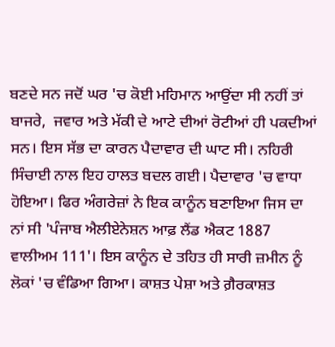ਬਣਦੇ ਸਨ ਜਦੋਂ ਘਰ 'ਚ ਕੋਈ ਮਹਿਮਾਨ ਆਉਂਦਾ ਸੀ ਨਹੀਂ ਤਾਂ ਬਾਜਰੇ,  ਜਵਾਰ ਅਤੇ ਮੱਕੀ ਦੇ ਆਟੇ ਦੀਆਂ ਰੋਟੀਆਂ ਹੀ ਪਕਦੀਆਂ ਸਨ। ਇਸ ਸੱਭ ਦਾ ਕਾਰਨ ਪੈਦਾਵਾਰ ਦੀ ਘਾਟ ਸੀ। ਨਹਿਰੀ ਸਿੰਚਾਈ ਨਾਲ ਇਹ ਹਾਲਤ ਬਦਲ ਗਈ। ਪੈਦਾਵਾਰ 'ਚ ਵਾਧਾ ਹੋਇਆ। ਫਿਰ ਅੰਗਰੇਜ਼ਾਂ ਨੇ ਇਕ ਕਾਨੂੰਨ ਬਣਾਇਆ ਜਿਸ ਦਾ ਨਾਂ ਸੀ 'ਪੰਜਾਬ ਐਲੀਏਨੇਸ਼ਨ ਆਫ਼ ਲੈਂਡ ਐਕਟ 1887 ਵਾਲੀਅਮ 111'। ਇਸ ਕਾਨੂੰਨ ਦੇ ਤਹਿਤ ਹੀ ਸਾਰੀ ਜ਼ਮੀਨ ਨੂੰ ਲੋਕਾਂ 'ਚ ਵੰਡਿਆ ਗਿਆ। ਕਾਸ਼ਤ ਪੇਸ਼ਾ ਅਤੇ ਗ਼ੈਰਕਾਸ਼ਤ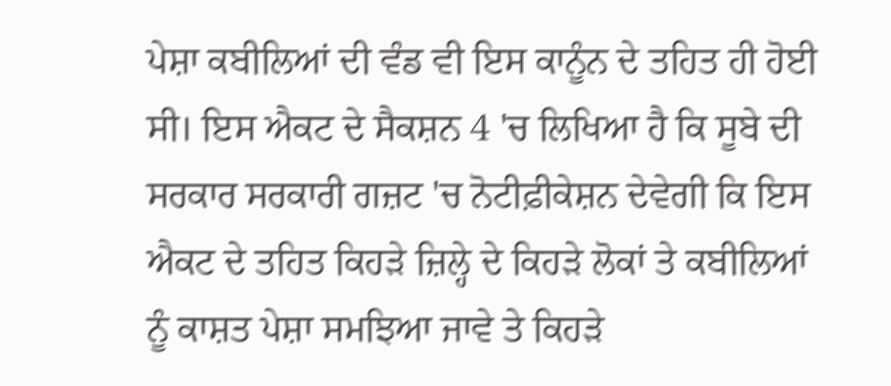ਪੇਸ਼ਾ ਕਬੀਲਿਆਂ ਦੀ ਵੰਡ ਵੀ ਇਸ ਕਾਨੂੰਨ ਦੇ ਤਹਿਤ ਹੀ ਹੋਈ ਸੀ। ਇਸ ਐਕਟ ਦੇ ਸੈਕਸ਼ਨ 4 'ਚ ਲਿਖਿਆ ਹੈ ਕਿ ਸੂਬੇ ਦੀ ਸਰਕਾਰ ਸਰਕਾਰੀ ਗਜ਼ਟ 'ਚ ਨੋਟੀਫ਼ੀਕੇਸ਼ਨ ਦੇਵੇਗੀ ਕਿ ਇਸ ਐਕਟ ਦੇ ਤਹਿਤ ਕਿਹੜੇ ਜ਼ਿਲ੍ਹੇ ਦੇ ਕਿਹੜੇ ਲੋਕਾਂ ਤੇ ਕਬੀਲਿਆਂ ਨੂੰ ਕਾਸ਼ਤ ਪੇਸ਼ਾ ਸਮਝਿਆ ਜਾਵੇ ਤੇ ਕਿਹੜੇ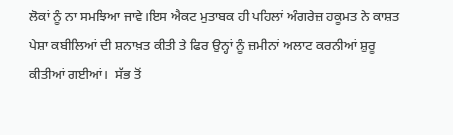ਲੋਕਾਂ ਨੂੰ ਨਾ ਸਮਝਿਆ ਜਾਵੇ।ਇਸ ਐਕਟ ਮੁਤਾਬਕ ਹੀ ਪਹਿਲਾਂ ਅੰਗਰੇਜ਼ ਹਕੂਮਤ ਨੇ ਕਾਸ਼ਤ ਪੇਸ਼ਾ ਕਬੀਲਿਆਂ ਦੀ ਸ਼ਨਾਖ਼ਤ ਕੀਤੀ ਤੇ ਫਿਰ ਉਨ੍ਹਾਂ ਨੂੰ ਜ਼ਮੀਨਾਂ ਅਲਾਟ ਕਰਨੀਆਂ ਸ਼ੁਰੂ ਕੀਤੀਆਂ ਗਈਆਂ।  ਸੱਭ ਤੋਂ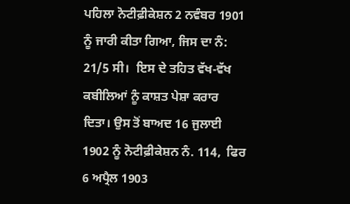ਪਹਿਲਾ ਨੋਟੀਫ਼ੀਕੇਸ਼ਨ 2 ਨਵੰਬਰ 1901 ਨੂੰ ਜਾਰੀ ਕੀਤਾ ਗਿਆ, ਜਿਸ ਦਾ ਨੰ: 21/5 ਸੀ।  ਇਸ ਦੇ ਤਹਿਤ ਵੱਖ-ਵੱਖ ਕਬੀਲਿਆਂ ਨੂੰ ਕਾਸ਼ਤ ਪੇਸ਼ਾ ਕਰਾਰ ਦਿਤਾ। ਉਸ ਤੋਂ ਬਾਅਦ 16 ਜੁਲਾਈ 1902 ਨੂੰ ਨੋਟੀਫ਼ੀਕੇਸ਼ਨ ਨੰ. 114,  ਫਿਰ 6 ਅਪ੍ਰੈਲ 1903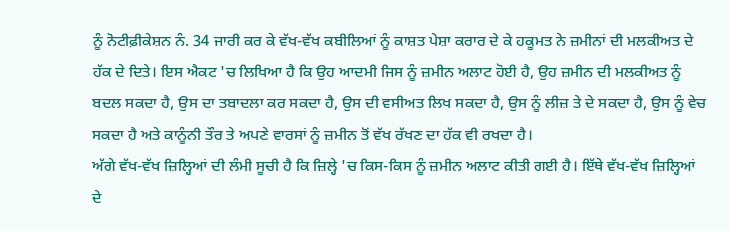ਨੂੰ ਨੋਟੀਫ਼ੀਕੇਸ਼ਨ ਨੰ. 34 ਜਾਰੀ ਕਰ ਕੇ ਵੱਖ-ਵੱਖ ਕਬੀਲਿਆਂ ਨੂੰ ਕਾਸ਼ਤ ਪੇਸ਼ਾ ਕਰਾਰ ਦੇ ਕੇ ਹਕੂਮਤ ਨੇ ਜ਼ਮੀਨਾਂ ਦੀ ਮਲਕੀਅਤ ਦੇ ਹੱਕ ਦੇ ਦਿਤੇ। ਇਸ ਐਕਟ 'ਚ ਲਿਖਿਆ ਹੈ ਕਿ ਉਹ ਆਦਮੀ ਜਿਸ ਨੂੰ ਜ਼ਮੀਨ ਅਲਾਟ ਹੋਈ ਹੈ, ਉਹ ਜ਼ਮੀਨ ਦੀ ਮਲਕੀਅਤ ਨੂੰ ਬਦਲ ਸਕਦਾ ਹੈ, ਉਸ ਦਾ ਤਬਾਦਲਾ ਕਰ ਸਕਦਾ ਹੈ, ਉਸ ਦੀ ਵਸੀਅਤ ਲਿਖ ਸਕਦਾ ਹੈ, ਉਸ ਨੂੰ ਲੀਜ਼ ਤੇ ਦੇ ਸਕਦਾ ਹੈ, ਉਸ ਨੂੰ ਵੇਚ ਸਕਦਾ ਹੈ ਅਤੇ ਕਾਨੂੰਨੀ ਤੌਰ ਤੇ ਅਪਣੇ ਵਾਰਸਾਂ ਨੂੰ ਜ਼ਮੀਨ ਤੋਂ ਵੱਖ ਰੱਖਣ ਦਾ ਹੱਕ ਵੀ ਰਖਦਾ ਹੈ।
ਅੱਗੇ ਵੱਖ-ਵੱਖ ਜ਼ਿਲ੍ਹਿਆਂ ਦੀ ਲੰਮੀ ਸੂਚੀ ਹੈ ਕਿ ਜ਼ਿਲ੍ਹੇ 'ਚ ਕਿਸ-ਕਿਸ ਨੂੰ ਜ਼ਮੀਨ ਅਲਾਟ ਕੀਤੀ ਗਈ ਹੈ। ਇੱਥੇ ਵੱਖ-ਵੱਖ ਜ਼ਿਲ੍ਹਿਆਂ ਦੇ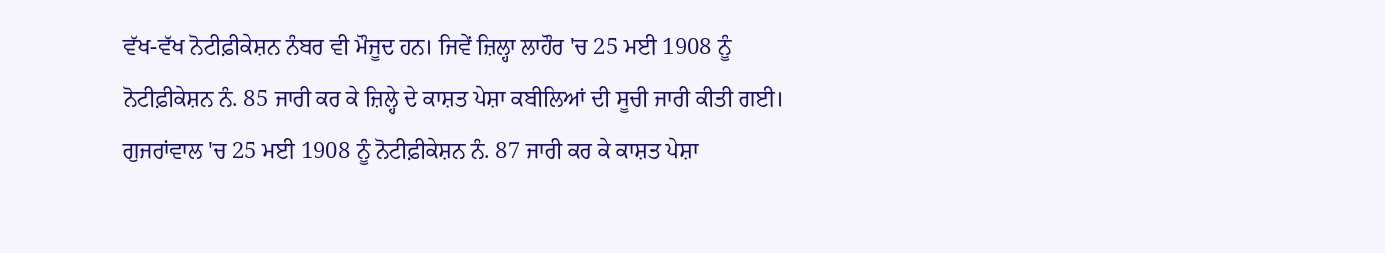ਵੱਖ-ਵੱਖ ਨੋਟੀਫ਼ੀਕੇਸ਼ਨ ਨੰਬਰ ਵੀ ਮੌਜੂਦ ਹਨ। ਜਿਵੇਂ ਜ਼ਿਲ੍ਹਾ ਲਾਹੌਰ 'ਚ 25 ਮਈ 1908 ਨੂੰ ਨੋਟੀਫ਼ੀਕੇਸ਼ਨ ਨੰ. 85 ਜਾਰੀ ਕਰ ਕੇ ਜ਼ਿਲ੍ਹੇ ਦੇ ਕਾਸ਼ਤ ਪੇਸ਼ਾ ਕਬੀਲਿਆਂ ਦੀ ਸੂਚੀ ਜਾਰੀ ਕੀਤੀ ਗਈ। ਗੁਜਰਾਂਵਾਲ 'ਚ 25 ਮਈ 1908 ਨੂੰ ਨੋਟੀਫ਼ੀਕੇਸ਼ਨ ਨੰ. 87 ਜਾਰੀ ਕਰ ਕੇ ਕਾਸ਼ਤ ਪੇਸ਼ਾ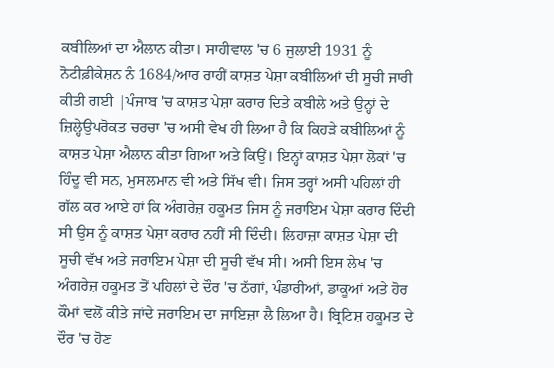ਕਬੀਲਿਆਂ ਦਾ ਐਲਾਨ ਕੀਤਾ। ਸਾਹੀਵਾਲ 'ਚ 6 ਜੁਲਾਈ 1931 ਨੂੰ ਨੋਟੀਫ਼ੀਕੇਸ਼ਨ ਨੰ 1684/ਆਰ ਰਾਹੀਂ ਕਾਸ਼ਤ ਪੇਸ਼ਾ ਕਬੀਲਿਆਂ ਦੀ ਸੂਚੀ ਜਾਰੀ ਕੀਤੀ ਗਈ |ਪੰਜਾਬ 'ਚ ਕਾਸ਼ਤ ਪੇਸ਼ਾ ਕਰਾਰ ਦਿਤੇ ਕਬੀਲੇ ਅਤੇ ਉਨ੍ਹਾਂ ਦੇ ਜ਼ਿਲ੍ਹੇਉਪਰੋਕਤ ਚਰਚਾ 'ਚ ਅਸੀ ਵੇਖ ਹੀ ਲਿਆ ਹੈ ਕਿ ਕਿਹੜੇ ਕਬੀਲਿਆਂ ਨੂੰ ਕਾਸ਼ਤ ਪੇਸ਼ਾ ਐਲਾਨ ਕੀਤਾ ਗਿਆ ਅਤੇ ਕਿਉਂ। ਇਨ੍ਹਾਂ ਕਾਸ਼ਤ ਪੇਸ਼ਾ ਲੋਕਾਂ 'ਚ ਹਿੰਦੂ ਵੀ ਸਨ, ਮੁਸਲਮਾਨ ਵੀ ਅਤੇ ਸਿੱਖ ਵੀ। ਜਿਸ ਤਰ੍ਹਾਂ ਅਸੀ ਪਹਿਲਾਂ ਹੀ ਗੱਲ ਕਰ ਆਏ ਹਾਂ ਕਿ ਅੰਗਰੇਜ਼ ਹਕੂਮਤ ਜਿਸ ਨੂੰ ਜਰਾਇਮ ਪੇਸ਼ਾ ਕਰਾਰ ਦਿੰਦੀ ਸੀ ਉਸ ਨੂੰ ਕਾਸ਼ਤ ਪੇਸ਼ਾ ਕਰਾਰ ਨਹੀਂ ਸੀ ਦਿੰਦੀ। ਲਿਹਾਜ਼ਾ ਕਾਸ਼ਤ ਪੇਸ਼ਾ ਦੀ ਸੂਚੀ ਵੱਖ ਅਤੇ ਜਰਾਇਮ ਪੇਸ਼ਾ ਦੀ ਸੂਚੀ ਵੱਖ ਸੀ। ਅਸੀ ਇਸ ਲੇਖ 'ਚ ਅੰਗਰੇਜ਼ ਹਕੂਮਤ ਤੋਂ ਪਹਿਲਾਂ ਦੇ ਦੌਰ 'ਚ ਠੱਗਾਂ, ਪੰਡਾਰੀਆਂ, ਡਾਕੂਆਂ ਅਤੇ ਹੋਰ ਕੌਮਾਂ ਵਲੋਂ ਕੀਤੇ ਜਾਂਦੇ ਜਰਾਇਮ ਦਾ ਜਾਇਜ਼ਾ ਲੈ ਲਿਆ ਹੈ। ਬ੍ਰਿਟਿਸ਼ ਹਕੂਮਤ ਦੇ ਦੌਰ 'ਚ ਹੋਣ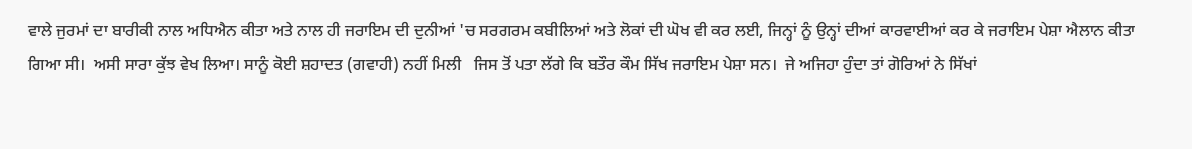ਵਾਲੇ ਜੁਰਮਾਂ ਦਾ ਬਾਰੀਕੀ ਨਾਲ ਅਧਿਐਨ ਕੀਤਾ ਅਤੇ ਨਾਲ ਹੀ ਜਰਾਇਮ ਦੀ ਦੁਨੀਆਂ 'ਚ ਸਰਗਰਮ ਕਬੀਲਿਆਂ ਅਤੇ ਲੋਕਾਂ ਦੀ ਘੋਖ ਵੀ ਕਰ ਲਈ, ਜਿਨ੍ਹਾਂ ਨੂੰ ਉਨ੍ਹਾਂ ਦੀਆਂ ਕਾਰਵਾਈਆਂ ਕਰ ਕੇ ਜਰਾਇਮ ਪੇਸ਼ਾ ਐਲਾਨ ਕੀਤਾ ਗਿਆ ਸੀ।  ਅਸੀ ਸਾਰਾ ਕੁੱਝ ਵੇਖ ਲਿਆ। ਸਾਨੂੰ ਕੋਈ ਸ਼ਹਾਦਤ (ਗਵਾਹੀ) ਨਹੀਂ ਮਿਲੀ   ਜਿਸ ਤੋਂ ਪਤਾ ਲੱਗੇ ਕਿ ਬਤੌਰ ਕੌਮ ਸਿੱਖ ਜਰਾਇਮ ਪੇਸ਼ਾ ਸਨ।  ਜੇ ਅਜਿਹਾ ਹੁੰਦਾ ਤਾਂ ਗੋਰਿਆਂ ਨੇ ਸਿੱਖਾਂ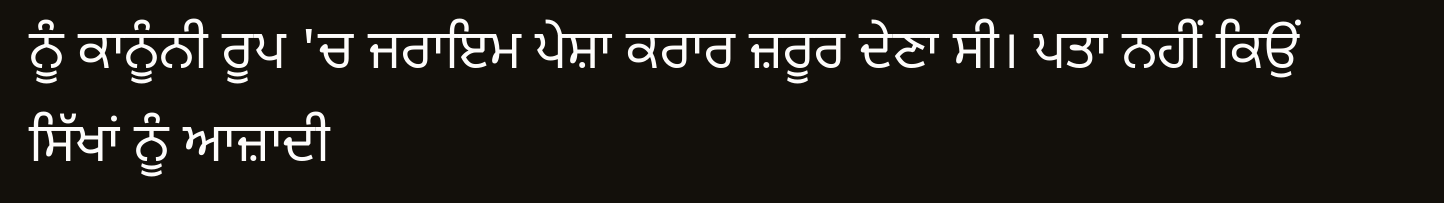ਨੂੰ ਕਾਨੂੰਨੀ ਰੂਪ 'ਚ ਜਰਾਇਮ ਪੇਸ਼ਾ ਕਰਾਰ ਜ਼ਰੂਰ ਦੇਣਾ ਸੀ। ਪਤਾ ਨਹੀਂ ਕਿਉਂ ਸਿੱਖਾਂ ਨੂੰ ਆਜ਼ਾਦੀ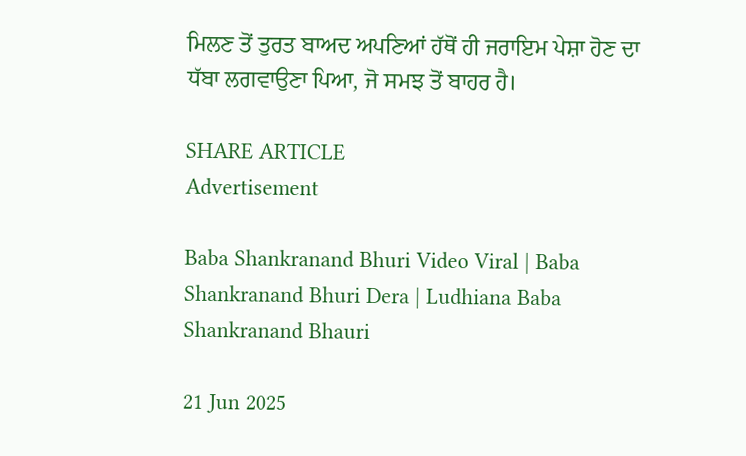ਮਿਲਣ ਤੋਂ ਤੁਰਤ ਬਾਅਦ ਅਪਣਿਆਂ ਹੱਥੋਂ ਹੀ ਜਰਾਇਮ ਪੇਸ਼ਾ ਹੋਣ ਦਾ ਧੱਬਾ ਲਗਵਾਉਣਾ ਪਿਆ, ਜੋ ਸਮਝ ਤੋਂ ਬਾਹਰ ਹੈ।

SHARE ARTICLE
Advertisement

Baba Shankranand Bhuri Video Viral | Baba Shankranand Bhuri Dera | Ludhiana Baba Shankranand Bhauri

21 Jun 2025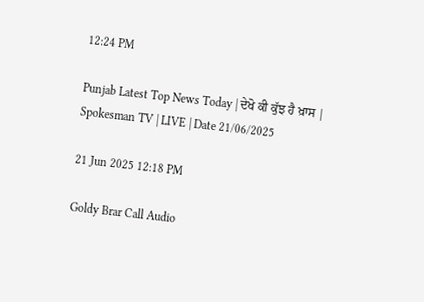12:24 PM

Punjab Latest Top News Today | ਦੇਖੋ ਕੀ ਕੁੱਝ ਹੈ ਖ਼ਾਸ | Spokesman TV | LIVE | Date 21/06/2025

21 Jun 2025 12:18 PM

Goldy Brar Call Audio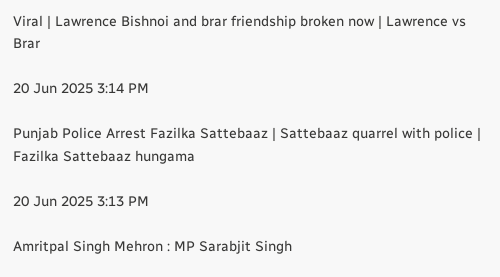Viral | Lawrence Bishnoi and brar friendship broken now | Lawrence vs Brar

20 Jun 2025 3:14 PM

Punjab Police Arrest Fazilka Sattebaaz | Sattebaaz quarrel with police | Fazilka Sattebaaz hungama

20 Jun 2025 3:13 PM

Amritpal Singh Mehron : MP Sarabjit Singh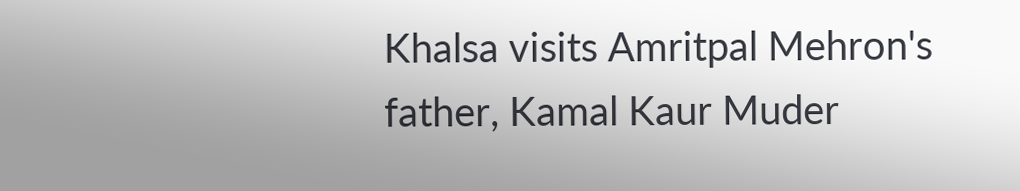Khalsa visits Amritpal Mehron's father, Kamal Kaur Muder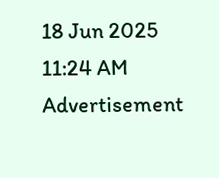18 Jun 2025 11:24 AM
Advertisement